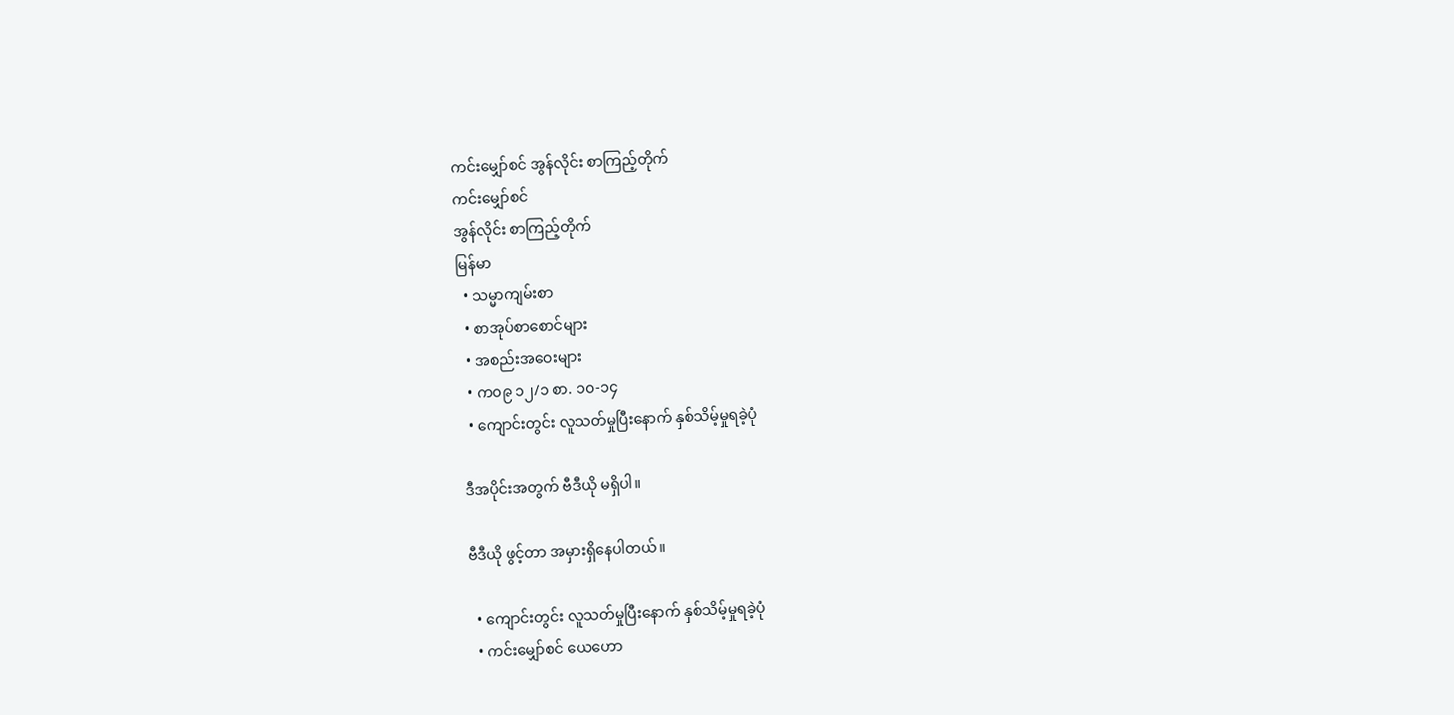ကင်းမျှော်စင် အွန်လိုင်း စာကြည့်တိုက်
ကင်းမျှော်စင်
အွန်လိုင်း စာကြည့်တိုက်
မြန်မာ
  • သမ္မာကျမ်းစာ
  • စာအုပ်စာစောင်များ
  • အစည်းအဝေးများ
  • က၀၉ ၁၂/၁ စာ. ၁၀-၁၄
  • ကျောင်းတွင်း လူသတ်မှုပြီးနောက် နှစ်သိမ့်မှုရခဲ့ပုံ

ဒီအပိုင်းအတွက် ဗီဒီယို မရှိပါ။

ဗီဒီယို ဖွင့်တာ အမှားရှိနေပါတယ်။

  • ကျောင်းတွင်း လူသတ်မှုပြီးနောက် နှစ်သိမ့်မှုရခဲ့ပုံ
  • ကင်းမျှော်စင် ယေဟော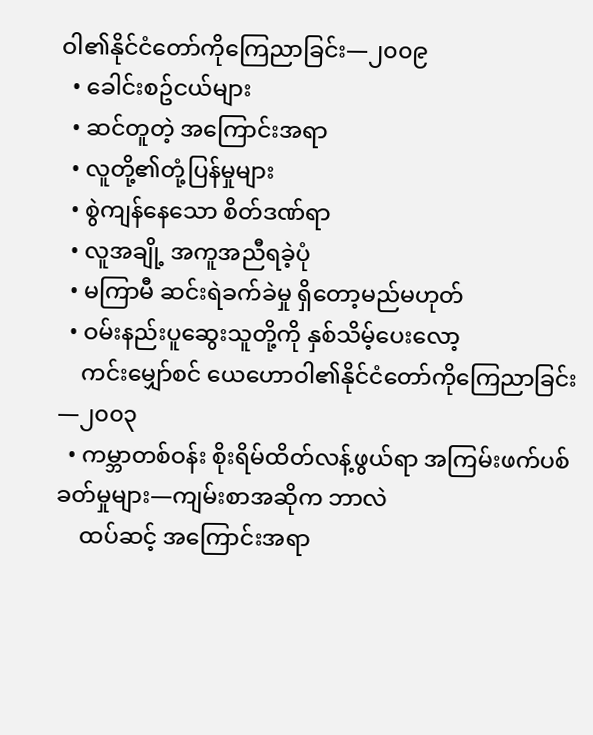ဝါ၏နိုင်ငံတော်ကိုကြေညာခြင်း—၂၀၀၉
  • ခေါင်းစဥ်ငယ်များ
  • ဆင်တူတဲ့ အကြောင်းအရာ
  • လူတို့၏တုံ့ပြန်မှုများ
  • စွဲကျန်နေသော စိတ်ဒဏ်ရာ
  • လူအချို့ အကူအညီရခဲ့ပုံ
  • မကြာမီ ဆင်းရဲခက်ခဲမှု ရှိတော့မည်မဟုတ်
  • ဝမ်းနည်းပူဆွေးသူတို့ကို နှစ်သိမ့်ပေးလော့
    ကင်းမျှော်စင် ယေဟောဝါ၏နိုင်ငံတော်ကိုကြေညာခြင်း—၂၀၀၃
  • ကမ္ဘာတစ်ဝန်း စိုးရိမ်ထိတ်လန့်ဖွယ်ရာ အကြမ်းဖက်ပစ်ခတ်မှုများ—ကျမ်းစာအဆိုက ဘာလဲ
    ထပ်ဆင့် အကြောင်းအရာ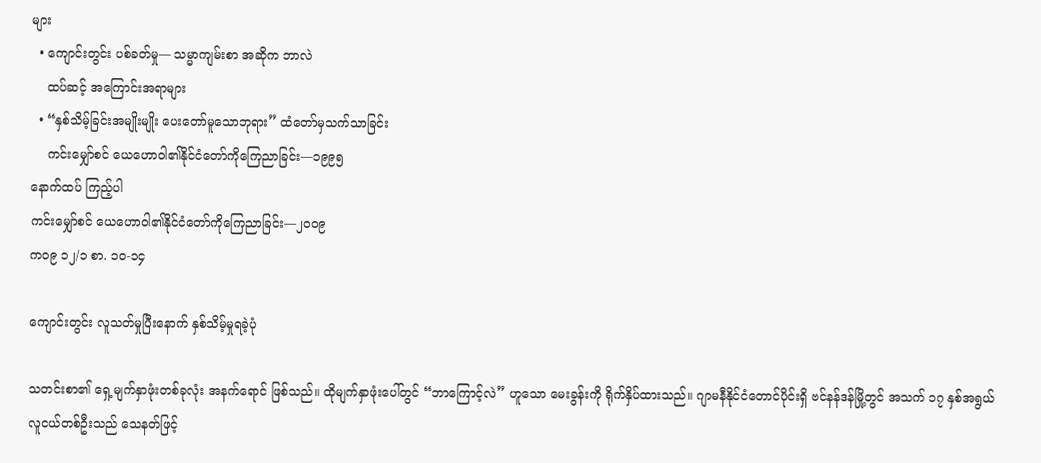များ
  • ကျောင်းတွင်း ပစ်ခတ်မှု— သမ္မာကျမ်းစာ အဆိုက ဘာလဲ
    ထပ်ဆင့် အကြောင်းအရာများ
  • “နှစ်သိမ့်ခြင်းအမျိုးမျိုး ပေးတော်မူသောဘုရား” ထံတော်မှသက်သာခြင်း
    ကင်းမျှော်စင် ယေဟောဝါ၏နိုင်ငံတော်ကိုကြေညာခြင်း—၁၉၉၅
နောက်ထပ် ကြည့်ပါ
ကင်းမျှော်စင် ယေဟောဝါ၏နိုင်ငံတော်ကိုကြေညာခြင်း—၂၀၀၉
က၀၉ ၁၂/၁ စာ. ၁၀-၁၄

ကျောင်းတွင်း လူသတ်မှုပြီးနောက် နှစ်သိမ့်မှုရခဲ့ပုံ

သတင်းစာ၏ ရှေ့မျက်နှာဖုံးတစ်ခုလုံး အနက်ရောင် ဖြစ်သည်။ ထိုမျက်နှာဖုံးပေါ်တွင် “ဘာကြောင့်လဲ” ဟူသော မေးခွန်းကို ရိုက်နှိပ်ထားသည်။ ဂျာမနီနိုင်ငံတောင်ပိုင်းရှိ ဗင်နန်ဒန်မြို့တွင် အသက် ၁၇ နှစ်အရွယ် လူငယ်တစ်ဦးသည် သေနတ်ဖြင့်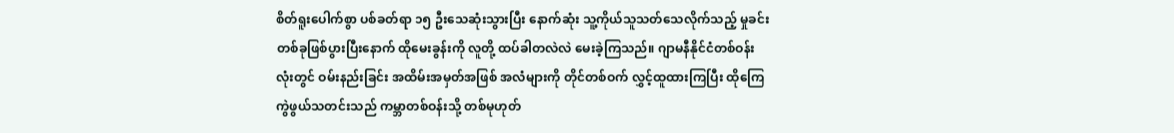စိတ်ရူးပေါက်စွာ ပစ်ခတ်ရာ ၁၅ ဦးသေဆုံးသွားပြီး နောက်ဆုံး သူ့ကိုယ်သူသတ်သေလိုက်သည့် မှုခင်းတစ်ခုဖြစ်ပွားပြီးနောက် ထိုမေးခွန်းကို လူတို့ ထပ်ခါတလဲလဲ မေးခဲ့ကြသည်။ ဂျာမနီနိုင်ငံတစ်ဝန်းလုံးတွင် ဝမ်းနည်းခြင်း အထိမ်းအမှတ်အဖြစ် အလံများကို တိုင်တစ်ဝက် လွှင့်ထူထားကြပြီး ထိုကြေကွဲဖွယ်သတင်းသည် ကမ္ဘာတစ်ဝန်းသို့ တစ်မုဟုတ်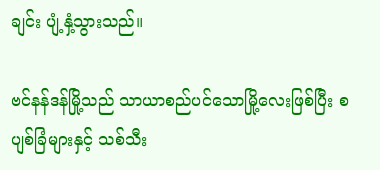ချင်း ပျံ့နှံ့သွားသည်။

ဗင်နန်ဒန်မြို့သည် သာယာစည်ပင်သောမြို့လေးဖြစ်ပြီး စပျစ်ခြံများနှင့် သစ်သီး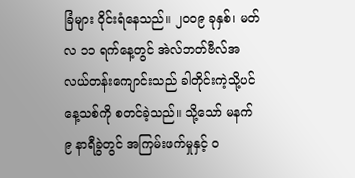ခြံများ ဝိုင်းရံနေသည်။ ၂၀၀၉ ခုနှစ်၊ မတ်လ ၁၁ ရက်နေ့တွင် အဲလ်ဘတ်ဗီလ်အလယ်တန်းကျောင်းသည် ခါတိုင်းကဲ့သို့ပင် နေ့သစ်ကို စတင်ခဲ့သည်။ သို့သော် မနက် ၉ နာရီခွဲတွင် အကြမ်းဖက်မှုနှင့် ၀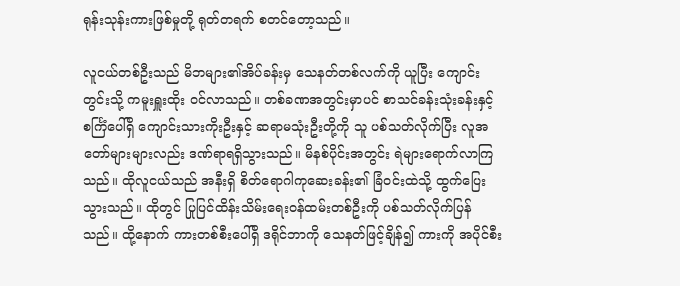ရုန်းသုန်းကားဖြစ်မှုတို့ ရုတ်တရက် စတင်တော့သည်။

လူငယ်တစ်ဦးသည် မိဘများ၏အိပ်ခန်းမှ သေနတ်တစ်လက်ကို ယူပြီး ကျောင်းတွင်းသို့ ကမူးရှူးထိုး ဝင်လာသည်။ တစ်ခဏအတွင်းမှာပင် စာသင်ခန်းသုံးခန်းနှင့် စင်္ကြံပေါ်ရှိ ကျောင်းသားကိုးဦးနှင့် ဆရာမသုံးဦးတို့ကို သူ ပစ်သတ်လိုက်ပြီး လူအတော်များများလည်း ဒဏ်ရာရရှိသွားသည်။ မိနစ်ပိုင်းအတွင်း ရဲများရောက်လာကြသည်။ ထိုလူငယ်သည် အနီးရှိ စိတ်ရောဂါကုဆေးခန်း၏ ခြံဝင်းထဲသို့ ထွက်ပြေးသွားသည်။ ထိုတွင် ပြုပြင်ထိန်းသိမ်းရေးဝန်ထမ်းတစ်ဦးကို ပစ်သတ်လိုက်ပြန်သည်။ ထို့နောက် ကားတစ်စီးပေါ်ရှိ ဒရိုင်ဘာကို သေနတ်ဖြင့်ချိန်၍ ကားကို အပိုင်စီး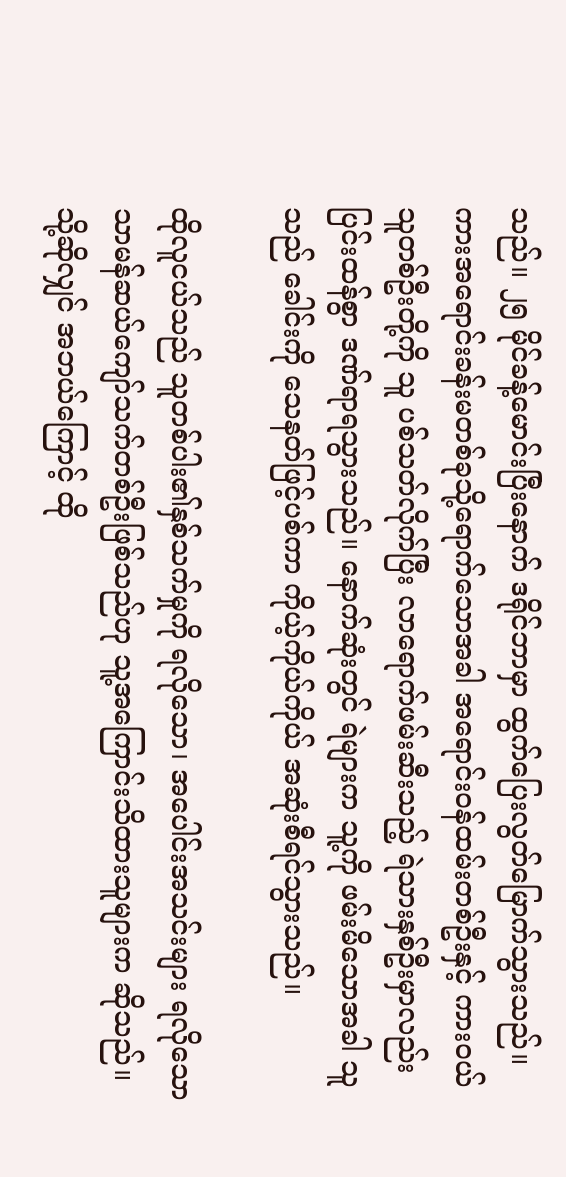သည်။ ၂၅ မိုင်ခန့်မောင်းပြီးနောက် ဒရိုင်ဘာမှာ ထွက်ပြေးလွတ်မြောက်သွားသည်။ ကားအရောင်းခန်းမတစ်ခုသို့ရောက်သောအခါ အရောင်းဝန်ထမ်းတစ်ဦးနှင့် ကားဝယ်သူတစ်ဦးတို့ကို သူ ပစ်သတ်လိုက်ပြီး လာရောက်ဖမ်းဆီးသည့် ရဲသားနှစ်ဦးမှာလည်း ပြင်းထန်စွာ ဒဏ်ရာရသွားသည်။ နောက်ဆုံးတွင် ရဲများက သူ့ကို ဖမ်းမိသောအခါ သူသည် ခေါင်းကို သေနတ်ဖြင့်ပစ်ကာ ကိုယ့်ကိုယ်ကိုယ် အဆုံးစီရင်သွားသည်။

ထိုလူငယ်သည် သူတစ်ပါး၏နှစ်သက်မှုကို ရလိုသော၊ အပေါင်းအသင်းများ ရလိုသော သာမန်ဆယ်ကျော်သက်တစ်ဦးဖြစ်သည်ဟု သူ့အကြောင်းသိထားသူများက ဆိုသည်။ သို့ဆိုလျှင် အဘယ်ကြောင့် ထို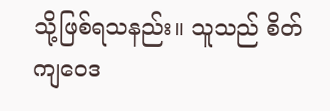သို့ဖြစ်ရသနည်း။ သူသည် စိတ်ကျဝေဒ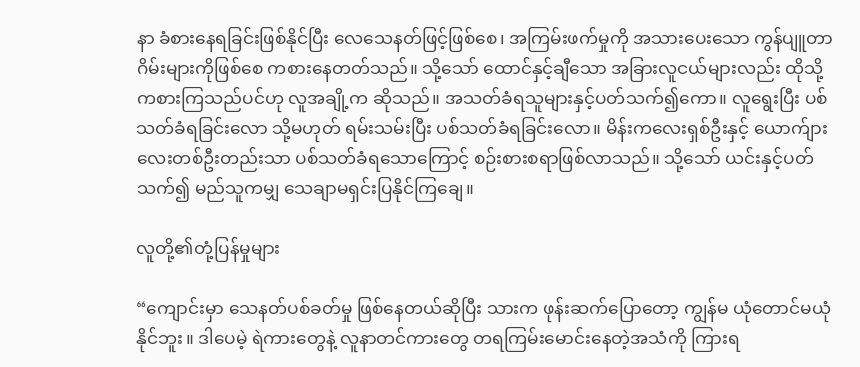နာ ခံစားနေရခြင်းဖြစ်နိုင်ပြီး လေသေနတ်ဖြင့်ဖြစ်စေ၊ အကြမ်းဖက်မှုကို အသားပေးသော ကွန်ပျူတာဂိမ်းများကိုဖြစ်စေ ကစားနေတတ်သည်။ သို့သော် ထောင်နှင့်ချီသော အခြားလူငယ်များလည်း ထိုသို့ကစားကြသည်ပင်ဟု လူအချို့က ဆိုသည်။ အသတ်ခံရသူများနှင့်ပတ်သက်၍ကော။ လူရွေးပြီး ပစ်သတ်ခံရခြင်းလော သို့မဟုတ် ရမ်းသမ်းပြီး ပစ်သတ်ခံရခြင်းလော။ မိန်းကလေးရှစ်ဦးနှင့် ယောက်ျားလေးတစ်ဦးတည်းသာ ပစ်သတ်ခံရသောကြောင့် စဉ်းစားစရာဖြစ်လာသည်။ သို့သော် ယင်းနှင့်ပတ်သက်၍ မည်သူကမျှ သေချာမရှင်းပြနိုင်ကြချေ။

လူတို့၏တုံ့ပြန်မှုများ

“ကျောင်းမှာ သေနတ်ပစ်ခတ်မှု ဖြစ်နေတယ်ဆိုပြီး သားက ဖုန်းဆက်ပြောတော့ ကျွန်မ ယုံတောင်မယုံနိုင်ဘူး။ ဒါပေမဲ့ ရဲကားတွေနဲ့ လူနာတင်ကားတွေ တရကြမ်းမောင်းနေတဲ့အသံကို ကြားရ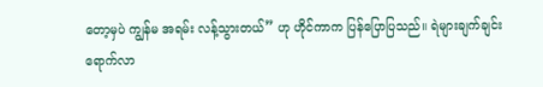တော့မှပဲ ကျွန်မ အရမ်း လန့်သွားတယ်” ဟု ဟိုင်ကာက ပြန်ပြောပြသည်။ ရဲများချက်ချင်းရောက်လာ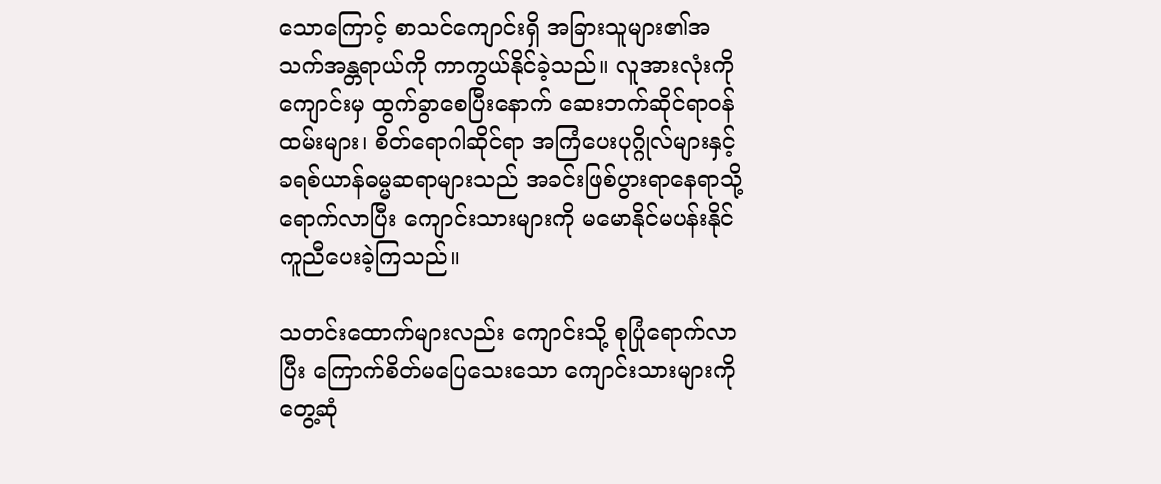သောကြောင့် စာသင်ကျောင်းရှိ အခြားသူများ၏အသက်အန္တရာယ်ကို ကာကွယ်နိုင်ခဲ့သည်။ လူအားလုံးကို ကျောင်းမှ ထွက်ခွာစေပြီးနောက် ဆေးဘက်ဆိုင်ရာဝန်ထမ်းများ၊ စိတ်ရောဂါဆိုင်ရာ အကြံပေးပုဂ္ဂိုလ်များနှင့် ခရစ်ယာန်ဓမ္မဆရာများသည် အခင်းဖြစ်ပွားရာနေရာသို့ ရောက်လာပြီး ကျောင်းသားများကို မမောနိုင်မပန်းနိုင် ကူညီပေးခဲ့ကြသည်။

သတင်းထောက်များလည်း ကျောင်းသို့ စုပြုံရောက်လာပြီး ကြောက်စိတ်မပြေသေးသော ကျောင်းသားများကို တွေ့ဆုံ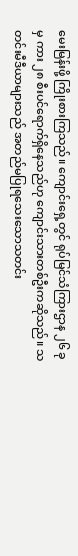မေးမြန်းဖို့ ကြိုးစားကြသည်။ ကျောင်းရှေ့တွင် ရုပ်မြင်သံကြားဌာန ၂၆ ခုမှ ကား ၂၈ စီးပင်ရောက်ရှိနေသည်ဟု ကျောင်းသားတစ်ဦးကဆိုသည်။ သတင်းမီဒီယာများသည် အတည်မပြုရသေးသောသတင်း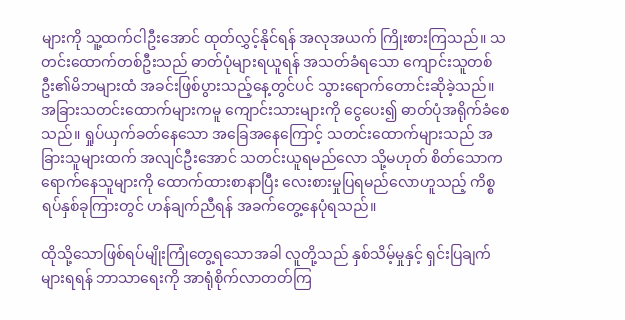များကို သူ့ထက်ငါဦးအောင် ထုတ်လွှင့်နိုင်ရန် အလုအယက် ကြိုးစားကြသည်။ သတင်းထောက်တစ်ဦးသည် ဓာတ်ပုံများရယူရန် အသတ်ခံရသော ကျောင်းသူတစ်ဦး၏မိဘများထံ အခင်းဖြစ်ပွားသည့်နေ့တွင်ပင် သွားရောက်တောင်းဆိုခဲ့သည်။ အခြားသတင်းထောက်များကမူ ကျောင်းသားများကို ငွေပေး၍ ဓာတ်ပုံအရိုက်ခံစေသည်။ ရှုပ်ယှက်ခတ်နေသော အခြေအနေကြောင့် သတင်းထောက်များသည် အခြားသူများထက် အလျင်ဦးအောင် သတင်းယူရမည်လော သို့မဟုတ် စိတ်သောကရောက်နေသူများကို ထောက်ထားစာနာပြီး လေးစားမှုပြရမည်လောဟူသည့် ကိစ္စရပ်နှစ်ခုကြားတွင် ဟန်ချက်ညီရန် အခက်တွေ့နေပုံရသည်။

ထိုသို့သောဖြစ်ရပ်မျိုးကြုံတွေ့ရသောအခါ လူတို့သည် နှစ်သိမ့်မှုနှင့် ရှင်းပြချက်များရရန် ဘာသာရေးကို အာရုံစိုက်လာတတ်ကြ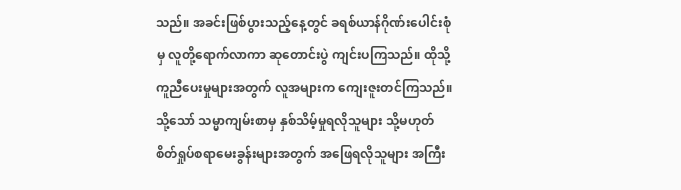သည်။ အခင်းဖြစ်ပွားသည့်နေ့တွင် ခရစ်ယာန်ဂိုဏ်းပေါင်းစုံမှ လူတို့ရောက်လာကာ ဆုတောင်းပွဲ ကျင်းပကြသည်။ ထိုသို့ကူညီပေးမှုများအတွက် လူအများက ကျေးဇူးတင်ကြသည်။ သို့သော် သမ္မာကျမ်းစာမှ နှစ်သိမ့်မှုရလိုသူများ သို့မဟုတ် စိတ်ရှုပ်စရာမေးခွန်းများအတွက် အဖြေရလိုသူများ အကြီး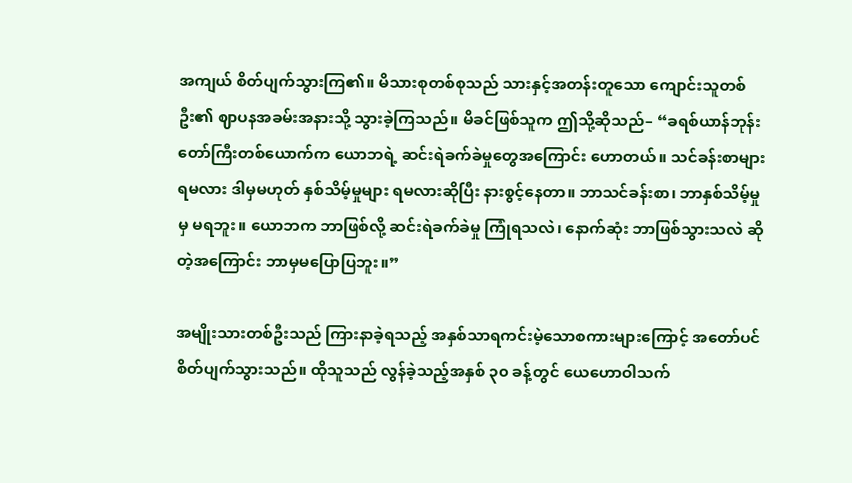အကျယ် စိတ်ပျက်သွားကြ၏။ မိသားစုတစ်စုသည် သားနှင့်အတန်းတူသော ကျောင်းသူတစ်ဦး၏ ဈာပနအခမ်းအနားသို့ သွားခဲ့ကြသည်။ မိခင်ဖြစ်သူက ဤသို့ဆိုသည်– “ခရစ်ယာန်ဘုန်းတော်ကြီးတစ်ယောက်က ယောဘရဲ့ ဆင်းရဲခက်ခဲမှုတွေအကြောင်း ဟောတယ်။ သင်ခန်းစာများရမလား ဒါမှမဟုတ် နှစ်သိမ့်မှုများ ရမလားဆိုပြီး နားစွင့်နေတာ။ ဘာသင်ခန်းစာ၊ ဘာနှစ်သိမ့်မှုမှ မရဘူး။ ယောဘက ဘာဖြစ်လို့ ဆင်းရဲခက်ခဲမှု ကြုံရသလဲ၊ နောက်ဆုံး ဘာဖြစ်သွားသလဲ ဆိုတဲ့အကြောင်း ဘာမှမပြောပြဘူး။”

အမျိုးသားတစ်ဦးသည် ကြားနာခဲ့ရသည့် အနှစ်သာရကင်းမဲ့သောစကားများကြောင့် အတော်ပင် စိတ်ပျက်သွားသည်။ ထိုသူသည် လွန်ခဲ့သည့်အနှစ် ၃၀ ခန့်တွင် ယေဟောဝါသက်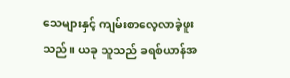သေများနှင့် ကျမ်းစာလေ့လာခဲ့ဖူးသည်။ ယခု သူသည် ခရစ်ယာန်အ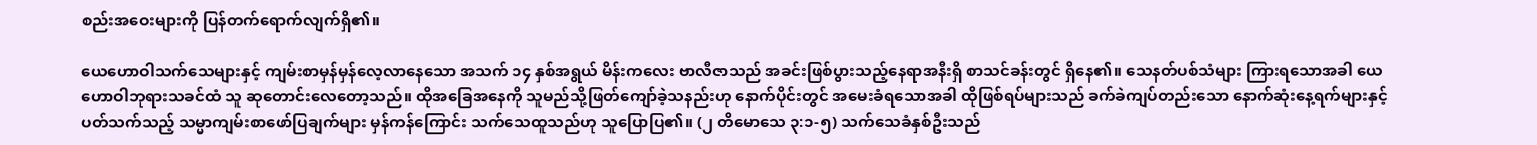စည်းအဝေးများကို ပြန်တက်ရောက်လျက်ရှိ၏။

ယေဟောဝါသက်သေများနှင့် ကျမ်းစာမှန်မှန်လေ့လာနေသော အသက် ၁၄ နှစ်အရွယ် မိန်းကလေး ဗာလီဇာသည် အခင်းဖြစ်ပွားသည့်နေရာအနီးရှိ စာသင်ခန်းတွင် ရှိနေ၏။ သေနတ်ပစ်သံများ ကြားရသောအခါ ယေဟောဝါဘုရားသခင်ထံ သူ ဆုတောင်းလေတော့သည်။ ထိုအခြေအနေကို သူမည်သို့ဖြတ်ကျော်ခဲ့သနည်းဟု နောက်ပိုင်းတွင် အမေးခံရသောအခါ ထိုဖြစ်ရပ်များသည် ခက်ခဲကျပ်တည်းသော နောက်ဆုံးနေ့ရက်များနှင့်ပတ်သက်သည့် သမ္မာကျမ်းစာဖော်ပြချက်များ မှန်ကန်ကြောင်း သက်သေထူသည်ဟု သူပြောပြ၏။ (၂ တိမောသေ ၃:၁-၅) သက်သေခံနှစ်ဦးသည်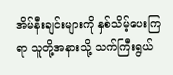အိမ်နီးချင်းများကို နှစ်သိမ့်ပေးကြရာ သူတို့အနားသို့ သက်ကြီးရွယ်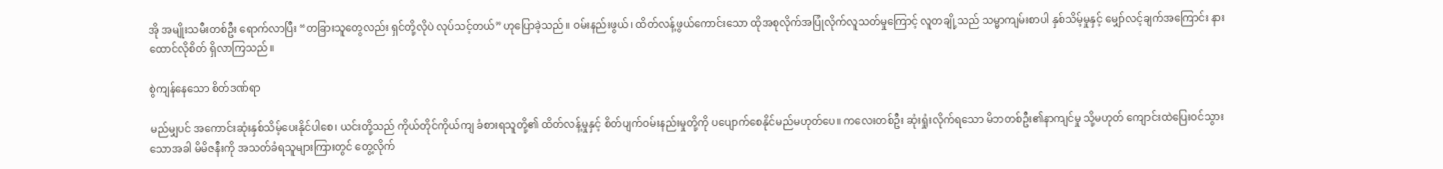အို အမျိုးသမီးတစ်ဦး ရောက်လာပြီး “တခြားသူတွေလည်း ရှင်တို့လိုပဲ လုပ်သင့်တယ်” ဟုပြောခဲ့သည်။ ဝမ်းနည်းဖွယ်၊ ထိတ်လန့်ဖွယ်ကောင်းသော ထိုအစုလိုက်အပြုံလိုက်လူသတ်မှုကြောင့် လူတချို့သည် သမ္မာကျမ်းစာပါ နှစ်သိမ့်မှုနှင့် မျှော်လင့်ချက်အကြောင်း နားထောင်လိုစိတ် ရှိလာကြသည်။

စွဲကျန်နေသော စိတ်ဒဏ်ရာ

မည်မျှပင် အကောင်းဆုံးနှစ်သိမ့်ပေးနိုင်ပါစေ၊ ယင်းတို့သည် ကိုယ်တိုင်ကိုယ်ကျ ခံစားရသူတို့၏ ထိတ်လန့်မှုနှင့် စိတ်ပျက်ဝမ်းနည်းမှုတို့ကို ပပျောက်စေနိုင်မည်မဟုတ်ပေ။ ကလေးတစ်ဦး ဆုံးရှုံးလိုက်ရသော မိဘတစ်ဦး၏နာကျင်မှု သို့မဟုတ် ကျောင်းထဲပြေးဝင်သွားသောအခါ မိမိဇနီးကို အသတ်ခံရသူများကြားတွင် တွေ့လိုက်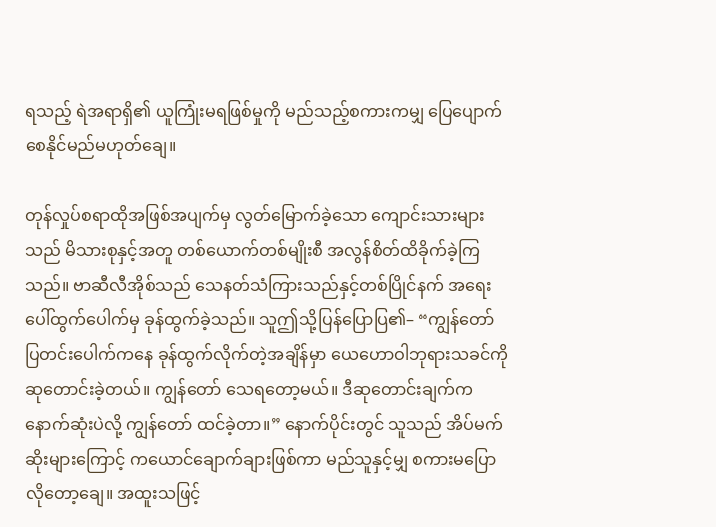ရသည့် ရဲအရာရှိ၏ ယူကြုံးမရဖြစ်မှုကို မည်သည့်စကားကမျှ ပြေပျောက်စေနိုင်မည်မဟုတ်ချေ။

တုန်လှုပ်စရာထိုအဖြစ်အပျက်မှ လွတ်မြောက်ခဲ့သော ကျောင်းသားများသည် မိသားစုနှင့်အတူ တစ်ယောက်တစ်မျိုးစီ အလွန်စိတ်ထိခိုက်ခဲ့ကြသည်။ ဗာဆီလီအိုစ်သည် သေနတ်သံကြားသည်နှင့်တစ်ပြိုင်နက် အရေးပေါ်ထွက်ပေါက်မှ ခုန်ထွက်ခဲ့သည်။ သူဤသို့ပြန်ပြောပြ၏– “ကျွန်တော် ပြတင်းပေါက်ကနေ ခုန်ထွက်လိုက်တဲ့အချိန်မှာ ယေဟောဝါဘုရားသခင်ကို ဆုတောင်းခဲ့တယ်။ ကျွန်တော် သေရတော့မယ်။ ဒီဆုတောင်းချက်က နောက်ဆုံးပဲလို့ ကျွန်တော် ထင်ခဲ့တာ။” နောက်ပိုင်းတွင် သူသည် အိပ်မက်ဆိုးများကြောင့် ကယောင်ချောက်ချားဖြစ်ကာ မည်သူနှင့်မျှ စကားမပြောလိုတော့ချေ။ အထူးသဖြင့်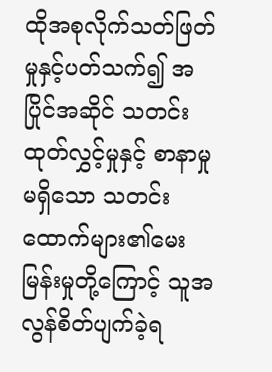ထိုအစုလိုက်သတ်ဖြတ်မှုနှင့်ပတ်သက်၍ အပြိုင်အဆိုင် သတင်းထုတ်လွှင့်မှုနှင့် စာနာမှုမရှိသော သတင်းထောက်များ၏မေးမြန်းမှုတို့ကြောင့် သူအလွန်စိတ်ပျက်ခဲ့ရ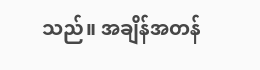သည်။ အချိန်အတန်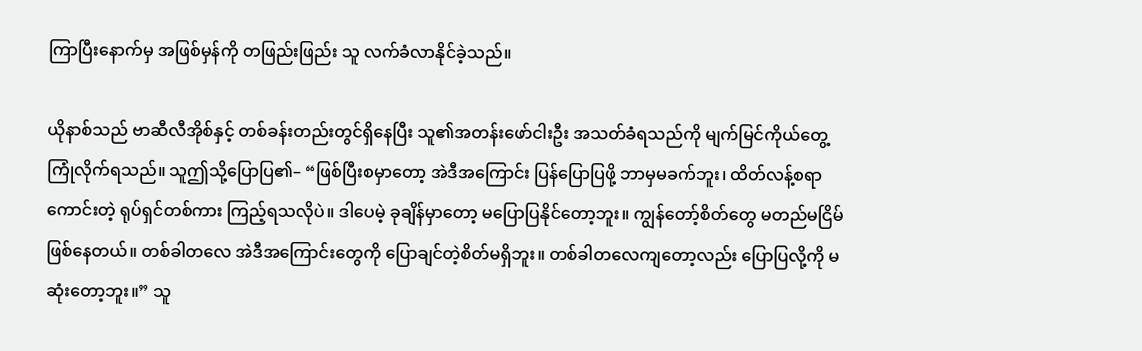ကြာပြီးနောက်မှ အဖြစ်မှန်ကို တဖြည်းဖြည်း သူ လက်ခံလာနိုင်ခဲ့သည်။

ယိုနာစ်သည် ဗာဆီလီအိုစ်နှင့် တစ်ခန်းတည်းတွင်ရှိနေပြီး သူ၏အတန်းဖော်ငါးဦး အသတ်ခံရသည်ကို မျက်မြင်ကိုယ်တွေ့ ကြုံလိုက်ရသည်။ သူဤသို့ပြောပြ၏– “ဖြစ်ပြီးစမှာတော့ အဲဒီအကြောင်း ပြန်ပြောပြဖို့ ဘာမှမခက်ဘူး၊ ထိတ်လန့်စရာကောင်းတဲ့ ရုပ်ရှင်တစ်ကား ကြည့်ရသလိုပဲ။ ဒါပေမဲ့ ခုချိန်မှာတော့ မပြောပြနိုင်တော့ဘူး။ ကျွန်တော့်စိတ်တွေ မတည်မငြိမ်ဖြစ်နေတယ်။ တစ်ခါတလေ အဲဒီအကြောင်းတွေကို ပြောချင်တဲ့စိတ်မရှိဘူး။ တစ်ခါတလေကျတော့လည်း ပြောပြလို့ကို မဆုံးတော့ဘူး။” သူ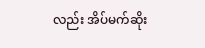လည်း အိပ်မက်ဆိုး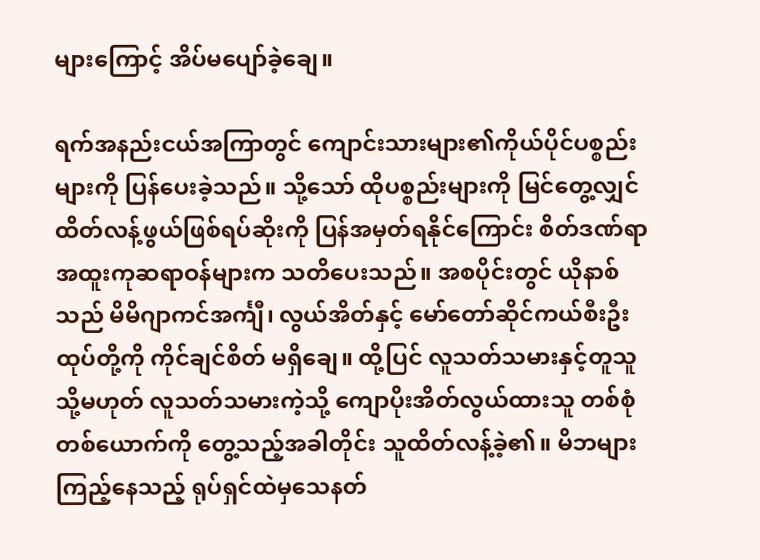များကြောင့် အိပ်မပျော်ခဲ့ချေ။

ရက်အနည်းငယ်အကြာတွင် ကျောင်းသားများ၏ကိုယ်ပိုင်ပစ္စည်းများကို ပြန်ပေးခဲ့သည်။ သို့သော် ထိုပစ္စည်းများကို မြင်တွေ့လျှင် ထိတ်လန့်ဖွယ်ဖြစ်ရပ်ဆိုးကို ပြန်အမှတ်ရနိုင်ကြောင်း စိတ်ဒဏ်ရာအထူးကုဆရာဝန်များက သတိပေးသည်။ အစပိုင်းတွင် ယိုနာစ်သည် မိမိဂျာကင်အင်္ကျီ၊ လွယ်အိတ်နှင့် မော်တော်ဆိုင်ကယ်စီးဦးထုပ်တို့ကို ကိုင်ချင်စိတ် မရှိချေ။ ထို့ပြင် လူသတ်သမားနှင့်တူသူ သို့မဟုတ် လူသတ်သမားကဲ့သို့ ကျောပိုးအိတ်လွယ်ထားသူ တစ်စုံတစ်ယောက်ကို တွေ့သည့်အခါတိုင်း သူထိတ်လန့်ခဲ့၏။ မိဘများကြည့်နေသည့် ရုပ်ရှင်ထဲမှသေနတ်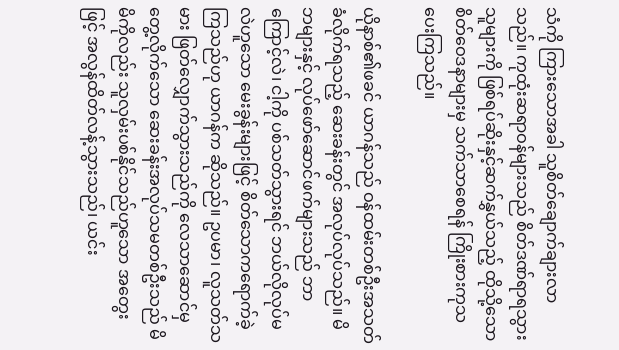သံကို ကြားသောအခါ သူစိတ်ချောက်ချားလာသည်။ ကုထုံးဆရာဝန်များသည် စိတ်ဒဏ်ရာရသွားသူများကို ဖြစ်ရပ်ဆိုးနှင့်ဆက်နွှယ်သည့် ထိုသို့သောစိတ်ဝေဒနာများမှ သက်သာစေရန် ကြိုးစားကုသပေးကြသည်။

ယိုနာစ်၏ဖခင် ယာဂန်သည် ဝန်ထမ်းတစ်ဦးအသတ်ခံလိုက်ရသည့် ဆေးခန်းတွင် အလုပ်လုပ်သည်။ မိဘများနှင့် လုပ်ဖော်ဆောင်ဖက်များသည် ဘာကြောင့်လဲ၊ ငါ့ကို ပစ်သတ်သွားရင် ဘယ်လိုလုပ်မလဲဟူသော မေးခွန်းများဖြင့် စိတ်သောကရောက်ခဲ့ကြသည်ဟု ယာဂန်က ဆိုသည်။ ဥပမာ၊ လူသတ်သမား ဖြတ်လျှောက်သွားသည်ကို လေသာဆောင်မှ တွေ့လိုက်သော ဆေးခန်းအလုပ်သမတစ်ဦးသည် မိမိကိုလည်း သူလှမ်းပစ်နိုင်သည်ဟူသော အတွေးဖြင့် အလွန်ထိတ်လန့်သွားသည်၊ ယင်း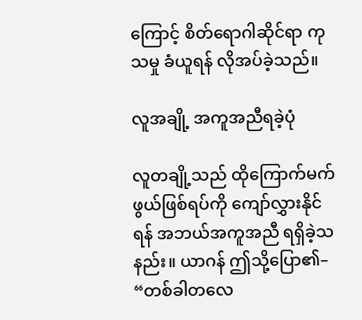ကြောင့် စိတ်ရောဂါဆိုင်ရာ ကုသမှု ခံယူရန် လိုအပ်ခဲ့သည်။

လူအချို့ အကူအညီရခဲ့ပုံ

လူတချို့သည် ထိုကြောက်မက်ဖွယ်ဖြစ်ရပ်ကို ကျော်လွှားနိုင်ရန် အဘယ်အကူအညီ ရရှိခဲ့သနည်း။ ယာဂန် ဤသို့ပြော၏– “တစ်ခါတလေ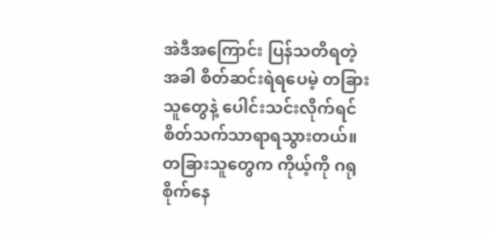အဲဒီအကြောင်း ပြန်သတိရတဲ့အခါ စိတ်ဆင်းရဲရပေမဲ့ တခြားသူတွေနဲ့ ပေါင်းသင်းလိုက်ရင် စိတ်သက်သာရာရသွားတယ်။ တခြားသူတွေက ကိုယ့်ကို ဂရုစိုက်နေ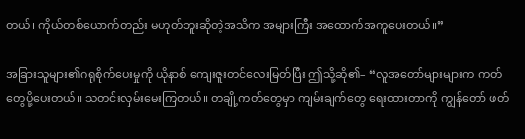တယ်၊ ကိုယ်တစ်ယောက်တည်း မဟုတ်ဘူးဆိုတဲ့အသိက အများကြီး အထောက်အကူပေးတယ်။”

အခြားသူများ၏ဂရုစိုက်ပေးမှုကို ယိုနာစ် ကျေးဇူးတင်လေးမြတ်ပြီး ဤသို့ဆို၏– “လူအတော်များများက ကတ်တွေပို့ပေးတယ်။ သတင်းလှမ်းမေးကြတယ်။ တချို့ကတ်တွေမှာ ကျမ်းချက်တွေ ရေးထားတာကို ကျွန်တော် ဖတ်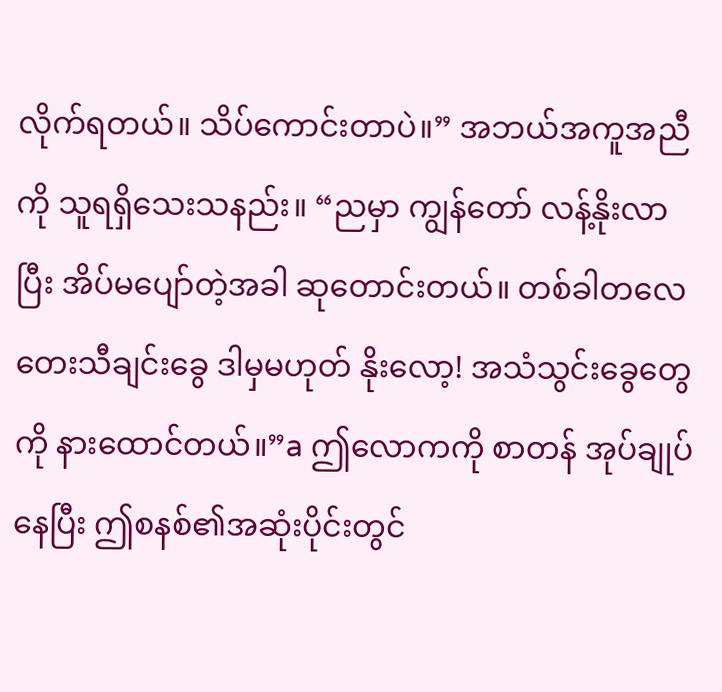လိုက်ရတယ်။ သိပ်ကောင်းတာပဲ။” အဘယ်အကူအညီကို သူရရှိသေးသနည်း။ “ညမှာ ကျွန်တော် လန့်နိုးလာပြီး အိပ်မပျော်တဲ့အခါ ဆုတောင်းတယ်။ တစ်ခါတလေ တေးသီချင်းခွေ ဒါမှမဟုတ် နိုးလော့! အသံသွင်းခွေတွေကို နားထောင်တယ်။”a ဤလောကကို စာတန် အုပ်ချုပ်နေပြီး ဤစနစ်၏အဆုံးပိုင်းတွင်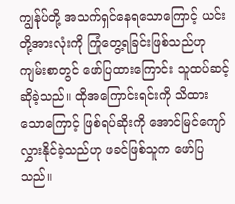ကျွန်ုပ်တို့ အသက်ရှင်နေရသောကြောင့် ယင်းတို့အားလုံးကို ကြုံတွေ့ရခြင်းဖြစ်သည်ဟု ကျမ်းစာတွင် ဖော်ပြထားကြောင်း သူထပ်ဆင့်ဆိုခဲ့သည်။ ထိုအကြောင်းရင်းကို သိထားသောကြောင့် ဖြစ်ရပ်ဆိုးကို အောင်မြင်ကျော်လွှားနိုင်ခဲ့သည်ဟု ဖခင်ဖြစ်သူက ဖော်ပြသည်။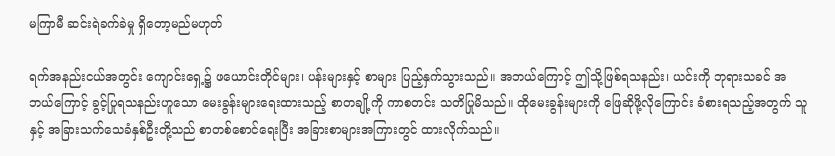မကြာမီ ဆင်းရဲခက်ခဲမှု ရှိတော့မည်မဟုတ်

ရက်အနည်းငယ်အတွင်း ကျောင်းရှေ့၌ ဖယောင်းတိုင်များ၊ ပန်းများနှင့် စာများ ပြည့်နှက်သွားသည်။ အဘယ်ကြောင့် ဤသို့ဖြစ်ရသနည်း၊ ယင်းကို ဘုရားသခင် အဘယ်ကြောင့် ခွင့်ပြုရသနည်းဟူသော မေးခွန်းများရေးထားသည့် စာတချို့ကို ကာစတင်း သတိပြုမိသည်။ ထိုမေးခွန်းများကို ဖြေဆိုဖို့လိုကြောင်း ခံစားရသည့်အတွက် သူနှင့် အခြားသက်သေခံနှစ်ဦးတို့သည် စာတစ်စောင်ရေးပြီး အခြားစာများအကြားတွင် ထားလိုက်သည်။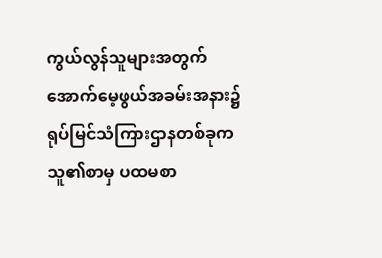ကွယ်လွန်သူများအတွက် အောက်မေ့ဖွယ်အခမ်းအနား၌ ရုပ်မြင်သံကြားဌာနတစ်ခုက သူ၏စာမှ ပထမစာ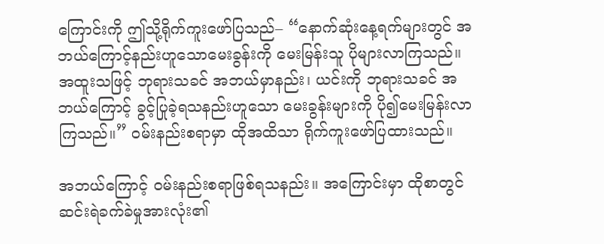ကြောင်းကို ဤသို့ရိုက်ကူးဖော်ပြသည်– “နောက်ဆုံးနေ့ရက်များတွင် အဘယ်ကြောင့်နည်းဟူသောမေးခွန်းကို မေးမြန်းသူ ပိုများလာကြသည်။ အထူးသဖြင့် ဘုရားသခင် အဘယ်မှာနည်း၊ ယင်းကို ဘုရားသခင် အဘယ်ကြောင့် ခွင့်ပြုခဲ့ရသနည်းဟူသော မေးခွန်းများကို ပို၍မေးမြန်းလာကြသည်။” ဝမ်းနည်းစရာမှာ ထိုအထိသာ ရိုက်ကူးဖော်ပြထားသည်။

အဘယ်ကြောင့် ဝမ်းနည်းစရာဖြစ်ရသနည်း။ အကြောင်းမှာ ထိုစာတွင် ဆင်းရဲခက်ခဲမှုအားလုံး၏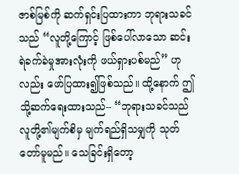ဇာစ်မြစ်ကို ဆက်ရှင်းပြထားကာ ဘုရားသခင်သည် “လူတို့ကြောင့် ဖြစ်ပေါ်လာသော ဆင်းရဲခက်ခဲမှုအားလုံးကို ဖယ်ရှားပစ်မည်” ဟုလည်း ဖော်ပြထား၍ဖြစ်သည်။ ထို့နောက် ဤသို့ဆက်ရေးထားသည်– “ဘုရားသခင်သည် လူတို့၏မျက်စိမှ မျက်ရည်ရှိသမျှကို သုတ်တော်မူမည်။ သေခြင်းရှိတော့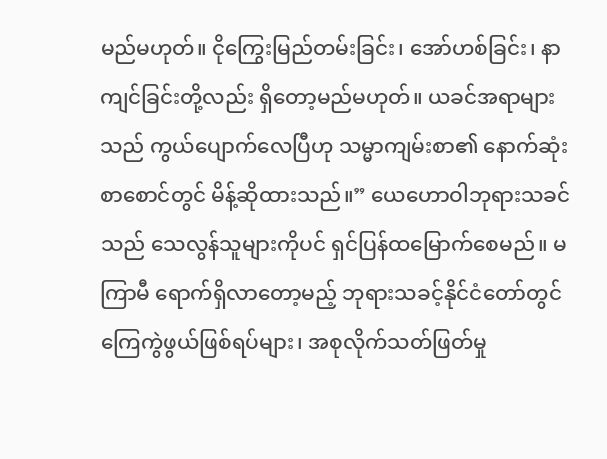မည်မဟုတ်။ ငိုကြွေးမြည်တမ်းခြင်း၊ အော်ဟစ်ခြင်း၊ နာကျင်ခြင်းတို့လည်း ရှိတော့မည်မဟုတ်။ ယခင်အရာများသည် ကွယ်ပျောက်လေပြီဟု သမ္မာကျမ်းစာ၏ နောက်ဆုံးစာစောင်တွင် မိန့်ဆိုထားသည်။” ယေဟောဝါဘုရားသခင်သည် သေလွန်သူများကိုပင် ရှင်ပြန်ထမြောက်စေမည်။ မကြာမီ ရောက်ရှိလာတော့မည့် ဘုရားသခင့်နိုင်ငံတော်တွင် ကြေကွဲဖွယ်ဖြစ်ရပ်များ၊ အစုလိုက်သတ်ဖြတ်မှု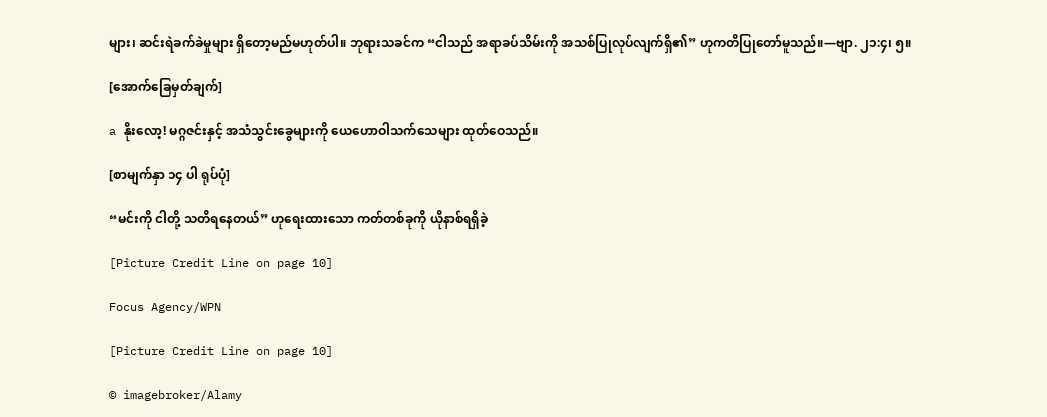များ၊ ဆင်းရဲခက်ခဲမှုများ ရှိတော့မည်မဟုတ်ပါ။ ဘုရားသခင်က “ငါသည် အရာခပ်သိမ်းကို အသစ်ပြုလုပ်လျက်ရှိ၏” ဟုကတိပြုတော်မူသည်။—ဗျာ. ၂၁:၄၊ ၅။

[အောက်ခြေမှတ်ချက်]

a နိုးလော့! မဂ္ဂဇင်းနှင့် အသံသွင်းခွေများကို ယေဟောဝါသက်သေများ ထုတ်ဝေသည်။

[စာမျက်နှာ ၁၄ ပါ ရုပ်ပုံ]

“မင်းကို ငါတို့ သတိရနေတယ်” ဟုရေးထားသော ကတ်တစ်ခုကို ယိုနာစ်ရရှိခဲ့

[Picture Credit Line on page 10]

Focus Agency/WPN

[Picture Credit Line on page 10]

© imagebroker/Alamy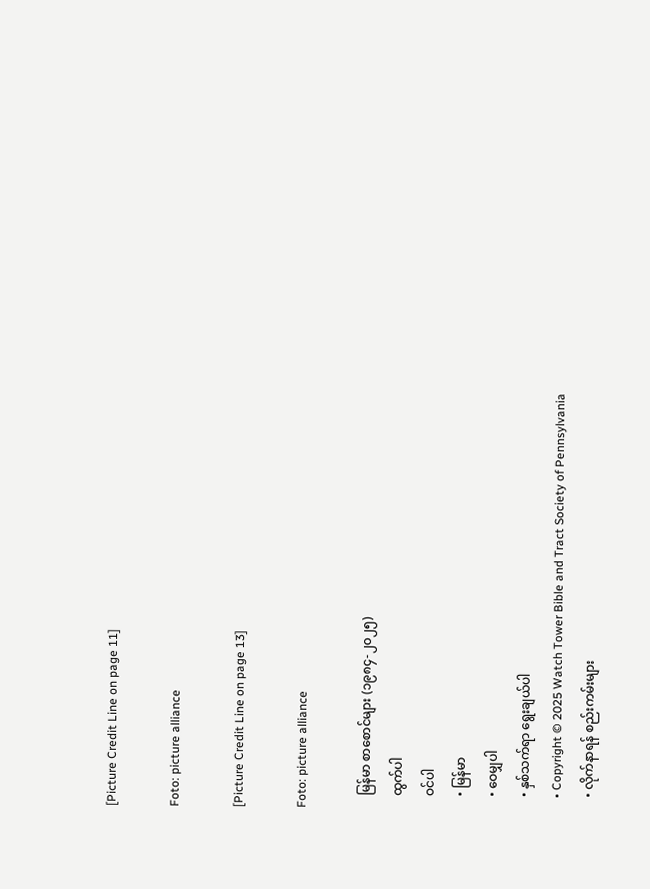[Picture Credit Line on page 11]

Foto: picture alliance

[Picture Credit Line on page 13]

Foto: picture alliance

    မြန်မာ စာစောင်များ (၁၉၈၄-၂၀၂၅)
    ထွက်ပါ
    ဝင်ပါ
    • မြန်မာ
    • ဝေမျှပါ
    • နှစ်သက်ရာ ရွေးချယ်ပါ
    • Copyright © 2025 Watch Tower Bible and Tract Society of Pennsylvania
    • လိုက်နာရန် စည်းကမ်းများ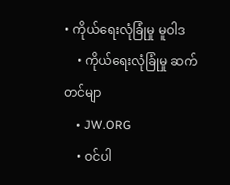• ကိုယ်ရေးလုံခြုံမှု မူဝါဒ
    • ကိုယ်ရေးလုံခြုံမှု ဆက်တင်မျာ
    • JW.ORG
    • ဝင်ပါ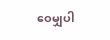ဝေမျှပါ